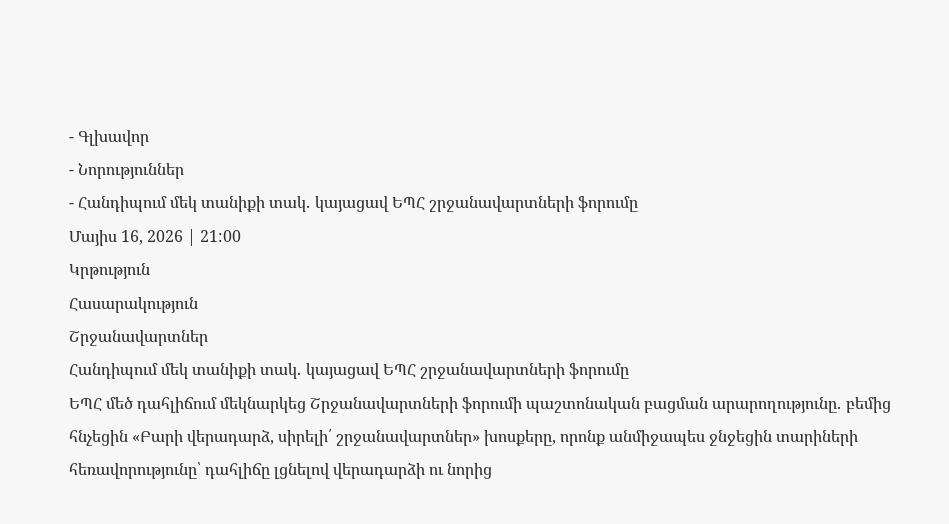- Գլխավոր
- Նորություններ
- Հանդիպում մեկ տանիքի տակ․ կայացավ ԵՊՀ շրջանավարտների ֆորումը
Մայիս 16, 2026 | 21:00
Կրթություն
Հասարակություն
Շրջանավարտներ
Հանդիպում մեկ տանիքի տակ․ կայացավ ԵՊՀ շրջանավարտների ֆորումը
ԵՊՀ մեծ դահլիճում մեկնարկեց Շրջանավարտների ֆորումի պաշտոնական բացման արարողությունը․ բեմից հնչեցին «Բարի վերադարձ, սիրելի՛ շրջանավարտներ» խոսքերը, որոնք անմիջապես ջնջեցին տարիների հեռավորությունը՝ դահլիճը լցնելով վերադարձի ու նորից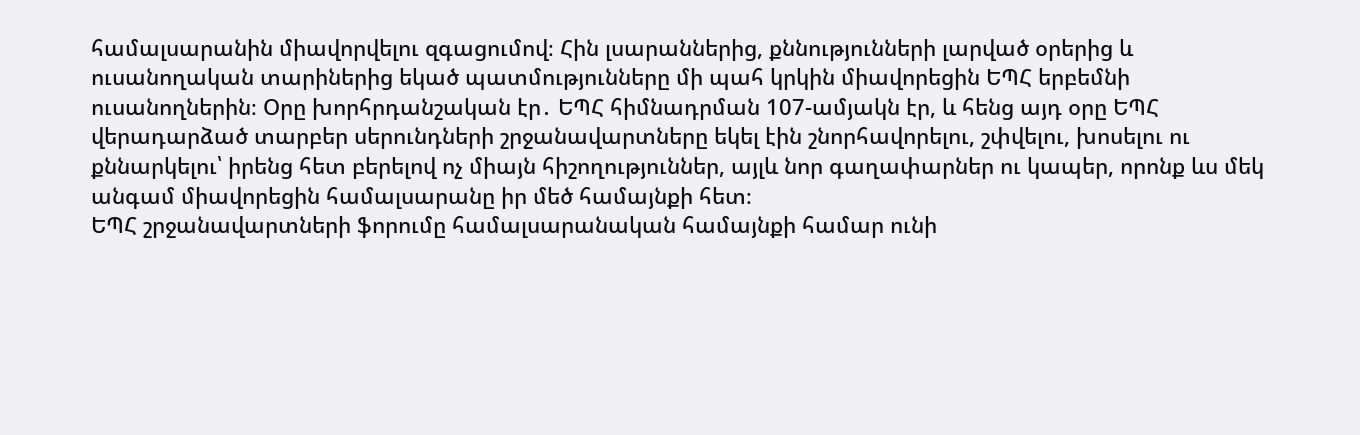համալսարանին միավորվելու զգացումով։ Հին լսարաններից, քննությունների լարված օրերից և ուսանողական տարիներից եկած պատմությունները մի պահ կրկին միավորեցին ԵՊՀ երբեմնի ուսանողներին։ Օրը խորհրդանշական էր․ ԵՊՀ հիմնադրման 107-ամյակն էր, և հենց այդ օրը ԵՊՀ վերադարձած տարբեր սերունդների շրջանավարտները եկել էին շնորհավորելու, շփվելու, խոսելու ու քննարկելու՝ իրենց հետ բերելով ոչ միայն հիշողություններ, այլև նոր գաղափարներ ու կապեր, որոնք ևս մեկ անգամ միավորեցին համալսարանը իր մեծ համայնքի հետ։
ԵՊՀ շրջանավարտների ֆորումը համալսարանական համայնքի համար ունի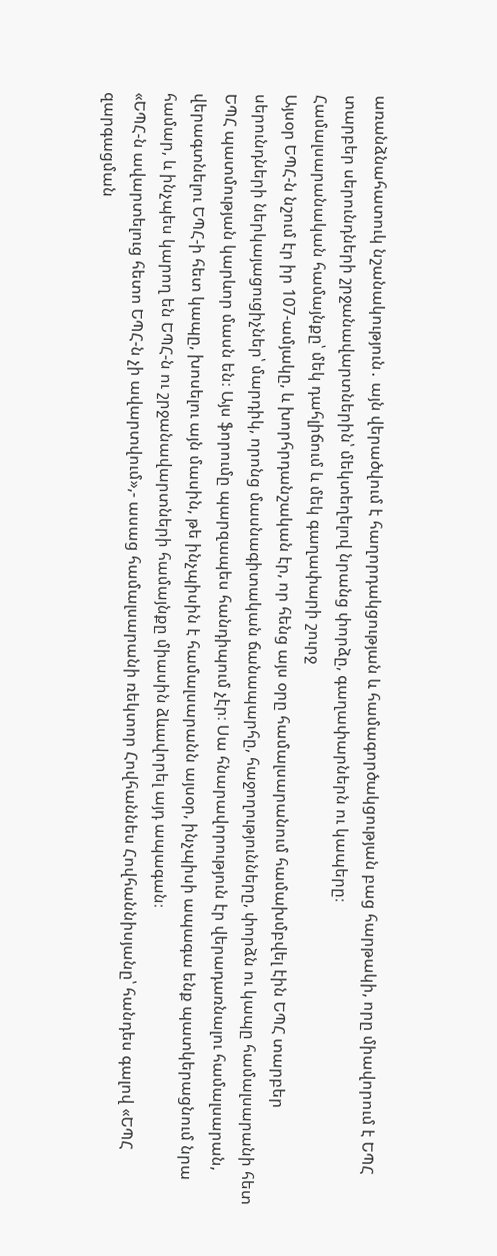առանձնահատուկ նշանակություն․ այն վերածվում է հաղորդակցության և համագործակցության բաց հարթակի, որը միավորում է ԵՊՀ տարբեր սերունդների շրջանավարտներին՝ մեկտեղելով նրանց փորձը, գաղափարներն ու կապերը։
Համալսարանական համայնքը՝ մեկ դահլիճում և մեկ գաղափարի շուրջ
Այսօր ԵՊՀ-ն նշում էր իր 107-ամյակը, և խորհրդանշական էր, որ հենց այս օրը համալսարանում համախմբվել էին ԵՊՀ տարբեր սերունդների ներկայացուցիչներ՝ մարդիկ, որոնց մասնագիտական ճանապարհը, հաջողությունները, փորձն ու կապը համալսարանի հետ ԵՊՀ պատմության կարևոր մասն են։ Այս ֆորումը պարզապես հանդիպում չէր։ Սա հնարավորություն էր վերադառնալու համալսարան, վերագտնելու ԵՊՀ-ի հետ կապը, խոսելու այն մասին, թե ինչպիսին է համալսարանն այսօր, ինչպիսի ապագա ենք պատկերացնում նրա համար, և ինչպես կարող են ԵՊՀ-ն ու շրջանավարտների համայնքը միասին ձևավորել այդ ապագան։
«ԵՊՀ-ն ավարտելուց հետո ԵՊՀ-ն չի ավարտվում»,- ասաց համալսարանի ռեկտոր Հովհաննես Հովհաննիսյանը՝ հանդես գալով «ԵՊՀ զարգացման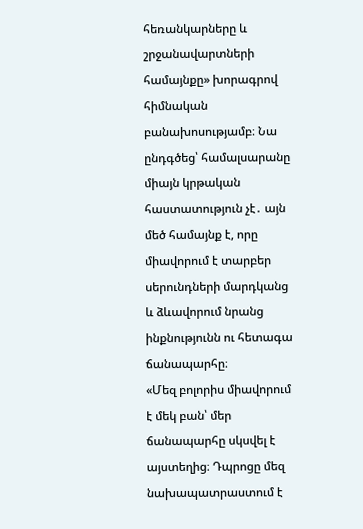հեռանկարները և շրջանավարտների համայնքը» խորագրով հիմնական բանախոսությամբ։ Նա ընդգծեց՝ համալսարանը միայն կրթական հաստատություն չէ․ այն մեծ համայնք է, որը միավորում է տարբեր սերունդների մարդկանց և ձևավորում նրանց ինքնությունն ու հետագա ճանապարհը։
«Մեզ բոլորիս միավորում է մեկ բան՝ մեր ճանապարհը սկսվել է այստեղից։ Դպրոցը մեզ նախապատրաստում է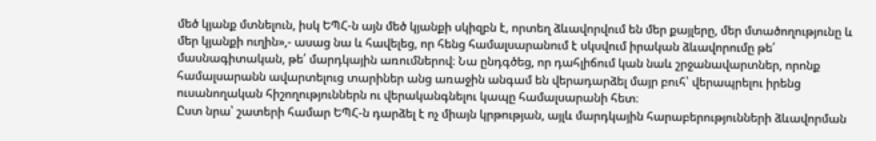մեծ կյանք մտնելուն, իսկ ԵՊՀ-ն այն մեծ կյանքի սկիզբն է, որտեղ ձևավորվում են մեր քայլերը, մեր մտածողությունը և մեր կյանքի ուղին»,- ասաց նա և հավելեց, որ հենց համալսարանում է սկսվում իրական ձևավորումը թե՛ մասնագիտական, թե՛ մարդկային առումներով։ Նա ընդգծեց, որ դահլիճում կան նաև շրջանավարտներ, որոնք համալսարանն ավարտելուց տարիներ անց առաջին անգամ են վերադարձել մայր բուհ՝ վերապրելու իրենց ուսանողական հիշողություններն ու վերականգնելու կապը համալսարանի հետ։
Ըստ նրա՝ շատերի համար ԵՊՀ-ն դարձել է ոչ միայն կրթության, այլև մարդկային հարաբերությունների ձևավորման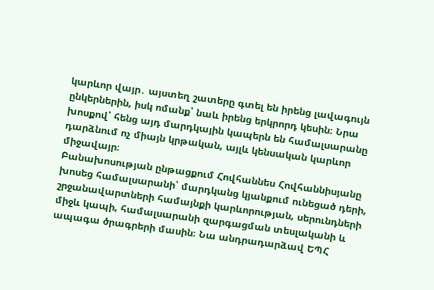կարևոր վայր․ այստեղ շատերը գտել են իրենց լավագույն ընկերներին, իսկ ոմանք՝ նաև իրենց երկրորդ կեսին։ Նրա խոսքով՝ հենց այդ մարդկային կապերն են համալսարանը դարձնում ոչ միայն կրթական, այլև կենսական կարևոր միջավայր։
Բանախոսության ընթացքում Հովհաննես Հովհաննիսյանը խոսեց համալսարանի՝ մարդկանց կյանքում ունեցած դերի, շրջանավարտների համայնքի կարևորության, սերունդների միջև կապի, համալսարանի զարգացման տեսլականի և ապագա ծրագրերի մասին։ Նա անդրադարձավ ԵՊՀ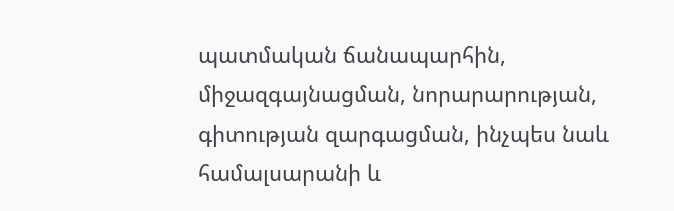պատմական ճանապարհին, միջազգայնացման, նորարարության, գիտության զարգացման, ինչպես նաև համալսարանի և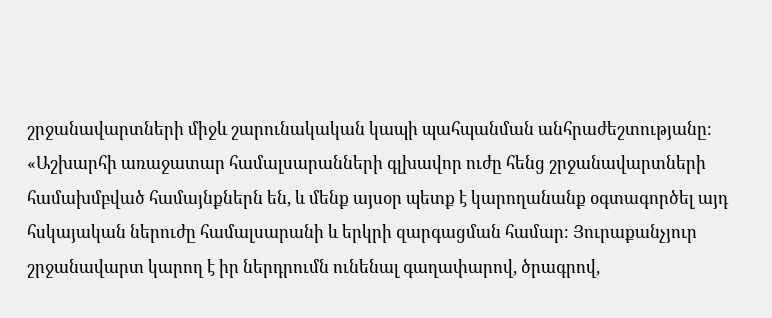շրջանավարտների միջև շարունակական կապի պահպանման անհրաժեշտությանը։
«Աշխարհի առաջատար համալսարանների գլխավոր ուժը հենց շրջանավարտների համախմբված համայնքներն են, և մենք այսօր պետք է կարողանանք օգտագործել այդ հսկայական ներուժը համալսարանի և երկրի զարգացման համար։ Յուրաքանչյուր շրջանավարտ կարող է իր ներդրումն ունենալ գաղափարով, ծրագրով,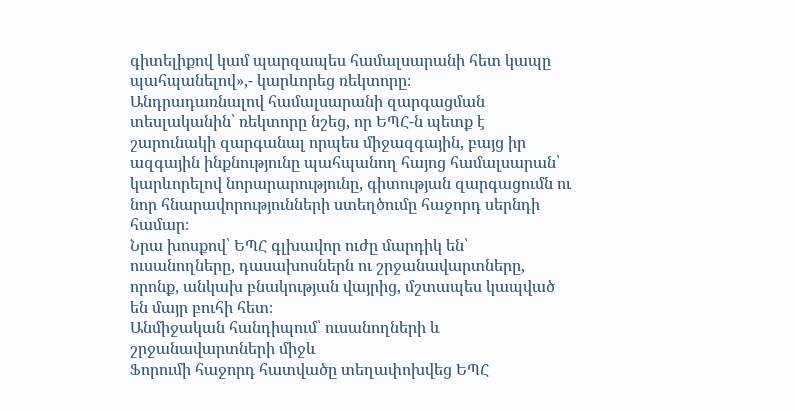գիտելիքով կամ պարզապես համալսարանի հետ կապը պահպանելով»,- կարևորեց ռեկտորը։
Անդրադառնալով համալսարանի զարգացման տեսլականին՝ ռեկտորը նշեց, որ ԵՊՀ-ն պետք է շարունակի զարգանալ որպես միջազգային, բայց իր ազգային ինքնությունը պահպանող հայոց համալսարան՝ կարևորելով նորարարությունը, գիտության զարգացումն ու նոր հնարավորությունների ստեղծումը հաջորդ սերնդի համար։
Նրա խոսքով՝ ԵՊՀ գլխավոր ուժը մարդիկ են՝ ուսանողները, դասախոսներն ու շրջանավարտները, որոնք, անկախ բնակության վայրից, մշտապես կապված են մայր բուհի հետ։
Անմիջական հանդիպում՝ ուսանողների և շրջանավարտների միջև
Ֆորումի հաջորդ հատվածը տեղափոխվեց ԵՊՀ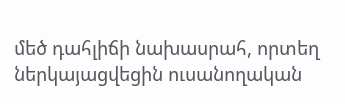մեծ դահլիճի նախասրահ, որտեղ ներկայացվեցին ուսանողական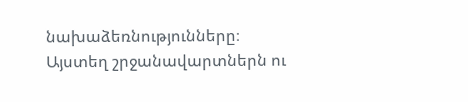նախաձեռնությունները։ Այստեղ շրջանավարտներն ու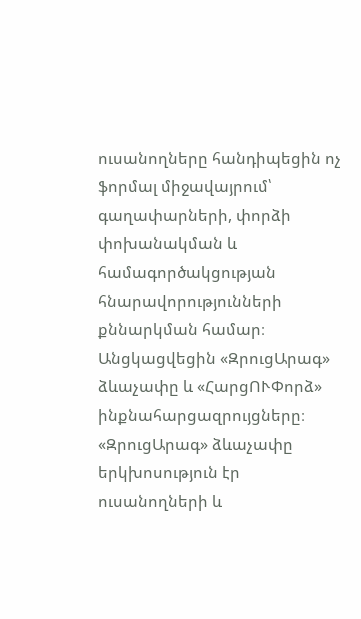ուսանողները հանդիպեցին ոչ ֆորմալ միջավայրում՝ գաղափարների, փորձի փոխանակման և համագործակցության հնարավորությունների քննարկման համար։
Անցկացվեցին «ԶրուցԱրագ» ձևաչափը և «ՀարցՈՒՓորձ» ինքնահարցազրույցները։ «ԶրուցԱրագ» ձևաչափը երկխոսություն էր ուսանողների և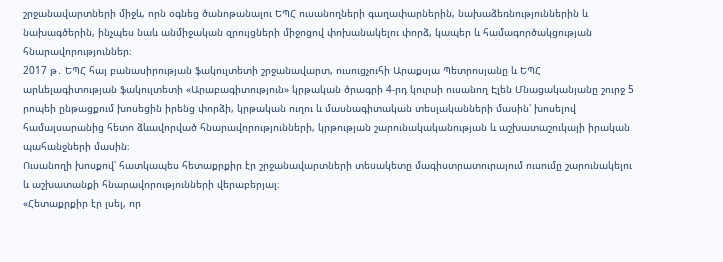շրջանավարտների միջև, որն օգնեց ծանոթանալու ԵՊՀ ուսանողների գաղափարներին, նախաձեռնություններին և նախագծերին, ինչպես նաև անմիջական զրույցների միջոցով փոխանակելու փորձ, կապեր և համագործակցության հնարավորություններ։
2017 թ․ ԵՊՀ հայ բանասիրության ֆակուլտետի շրջանավարտ, ուսուցչուհի Արաքսյա Պետրոսյանը և ԵՊՀ արևելագիտության ֆակուլտետի «Արաբագիտություն» կրթական ծրագրի 4-րդ կուրսի ուսանող Էլեն Մնացականյանը շուրջ 5 րոպեի ընթացքում խոսեցին իրենց փորձի, կրթական ուղու և մասնագիտական տեսլականների մասին՝ խոսելով համալսարանից հետո ձևավորված հնարավորությունների, կրթության շարունակականության և աշխատաշուկայի իրական պահանջների մասին։
Ուսանողի խոսքով՝ հատկապես հետաքրքիր էր շրջանավարտների տեսակետը մագիստրատուրայում ուսումը շարունակելու և աշխատանքի հնարավորությունների վերաբերյալ։
«Հետաքրքիր էր լսել, որ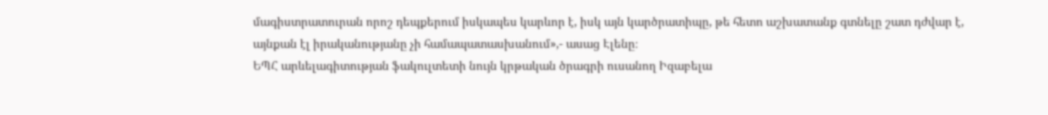մագիստրատուրան որոշ դեպքերում իսկապես կարևոր է, իսկ այն կարծրատիպը, թե հետո աշխատանք գտնելը շատ դժվար է, այնքան էլ իրականությանը չի համապատասխանում»,- ասաց Էլենը։
ԵՊՀ արևելագիտության ֆակուլտետի նույն կրթական ծրագրի ուսանող Իզաբելա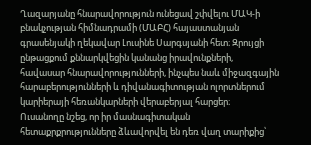Ղազարյանը հնարավորություն ունեցավ շփվելու ՄԱԿ-ի բնակչության հիմնադրամի (ՄԱԲՀ) հայաստանյան գրասենյակի ղեկավար Լուսինե Սարգսյանի հետ։ Զրույցի ընթացքում քննարկվեցին կանանց իրավունքների, հավասար հնարավորությունների, ինչպես նաև միջազգային հարաբերությունների և դիվանագիտության ոլորտներում կարիերայի հեռանկարների վերաբերյալ հարցեր։
Ուսանողը նշեց, որ իր մասնագիտական հետաքրքրությունները ձևավորվել են դեռ վաղ տարիքից՝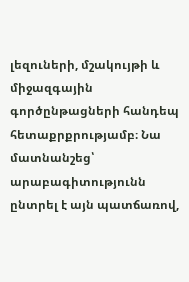լեզուների, մշակույթի և միջազգային գործընթացների հանդեպ հետաքրքրությամբ։ Նա մատնանշեց՝ արաբագիտությունն ընտրել է այն պատճառով,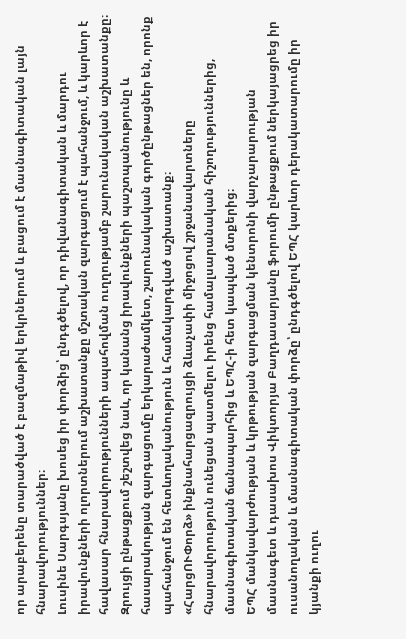որ արաբերենը տարածված է բազմաթիվ երկրներում և բացում է մասնագիտական լայն հնարավորություններ։
Լուսինե Սարգսյանը խոսեց իր փորձից՝ ընդգծելով, որ դիվանագիտական և մարդու իրավունքների ոլորտներում աշխատանքը մշտական զարգացում է պահանջում, և կարևոր է հավասար հնարավորությունների ապահովման ուղղությամբ շարունակական աշխատանքը։ Զրույցի ընթացքում շեշտվեց նաև, որ կանանց իրավունքների պաշտպանությունը և հասարակության զարգացումը երկարաժամկետ, շարունակական գործընթացներ են, որոնք պահանջում են հետևողականություն և համակարգված աշխատանք։
«ՀարցՈՒՓորձ» ինքնահարցազրույցի ձևաչափի միջոցով շրջանավարտները հնարավորություն ունեցան պատմելու իրենց համալսարանական հիշողություններից, մասնագիտական ճանապարհից և ԵՊՀ-ի հետ կապված մտքերից։
ԵՊՀ մանկավարժության և կրթության զարգացման կենտրոնի վարչարարության մասնագետ և դասախոս Վիկտորյա Բաղդասարյանը ֆորումի ընթացքում ներկայացրեց իր ուսանողական և մասնագիտական փորձը՝ ընդգծելով ԵՊՀ կարևոր դերակատարումը իր կյանքի ուղու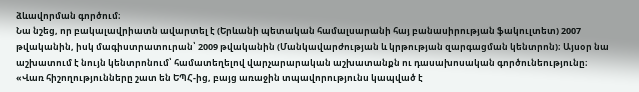ձևավորման գործում։
Նա նշեց, որ բակալավրիատն ավարտել է (Երևանի պետական համալսարանի հայ բանասիրության ֆակուլտետ) 2007 թվականին, իսկ մագիստրատուրան՝ 2009 թվականին (Մանկավարժության և կրթության զարգացման կենտրոն)։ Այսօր նա աշխատում է նույն կենտրոնում՝ համատեղելով վարչարարական աշխատանքն ու դասախոսական գործունեությունը։
«Վառ հիշողությունները շատ են ԵՊՀ-ից, բայց առաջին տպավորությունս կապված է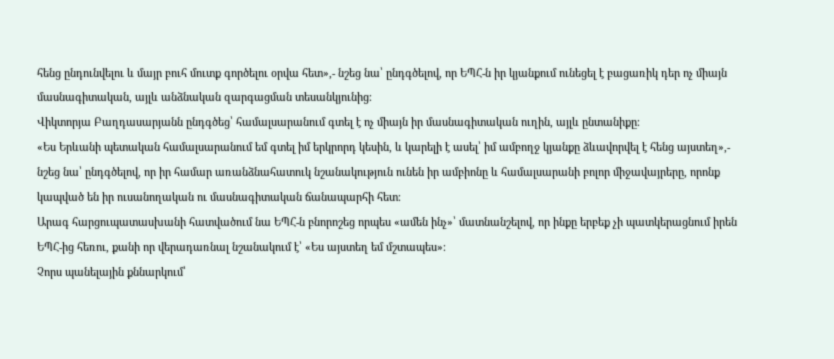հենց ընդունվելու և մայր բուհ մուտք գործելու օրվա հետ»,- նշեց նա՝ ընդգծելով, որ ԵՊՀ-ն իր կյանքում ունեցել է բացառիկ դեր ոչ միայն մասնագիտական, այլև անձնական զարգացման տեսանկյունից։
Վիկտորյա Բաղդասարյանն ընդգծեց՝ համալսարանում գտել է ոչ միայն իր մասնագիտական ուղին, այլև ընտանիքը։
«Ես Երևանի պետական համալսարանում եմ գտել իմ երկրորդ կեսին, և կարելի է ասել՝ իմ ամբողջ կյանքը ձևավորվել է հենց այստեղ»,- նշեց նա՝ ընդգծելով, որ իր համար առանձնահատուկ նշանակություն ունեն իր ամբիոնը և համալսարանի բոլոր միջավայրերը, որոնք կապված են իր ուսանողական ու մասնագիտական ճանապարհի հետ։
Արագ հարցուպատասխանի հատվածում նա ԵՊՀ-ն բնորոշեց որպես «ամեն ինչ»՝ մատնանշելով, որ ինքը երբեք չի պատկերացնում իրեն ԵՊՀ-ից հեռու, քանի որ վերադառնալ նշանակում է՝ «Ես այստեղ եմ մշտապես»։
Չորս պանելային քննարկում՝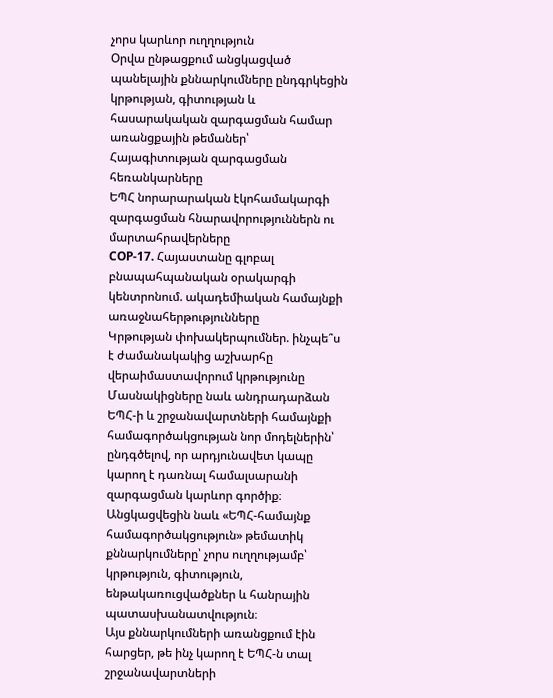չորս կարևոր ուղղություն
Օրվա ընթացքում անցկացված պանելային քննարկումները ընդգրկեցին կրթության, գիտության և հասարակական զարգացման համար առանցքային թեմաներ՝
Հայագիտության զարգացման հեռանկարները
ԵՊՀ նորարարական էկոհամակարգի զարգացման հնարավորություններն ու մարտահրավերները
COP-17. Հայաստանը գլոբալ բնապահպանական օրակարգի կենտրոնում. ակադեմիական համայնքի առաջնահերթությունները
Կրթության փոխակերպումներ. ինչպե՞ս է ժամանակակից աշխարհը վերաիմաստավորում կրթությունը
Մասնակիցները նաև անդրադարձան ԵՊՀ-ի և շրջանավարտների համայնքի համագործակցության նոր մոդելներին՝ ընդգծելով, որ արդյունավետ կապը կարող է դառնալ համալսարանի զարգացման կարևոր գործիք։
Անցկացվեցին նաև «ԵՊՀ-համայնք համագործակցություն» թեմատիկ քննարկումները՝ չորս ուղղությամբ՝ կրթություն, գիտություն, ենթակառուցվածքներ և հանրային պատասխանատվություն։
Այս քննարկումների առանցքում էին հարցեր, թե ինչ կարող է ԵՊՀ-ն տալ շրջանավարտների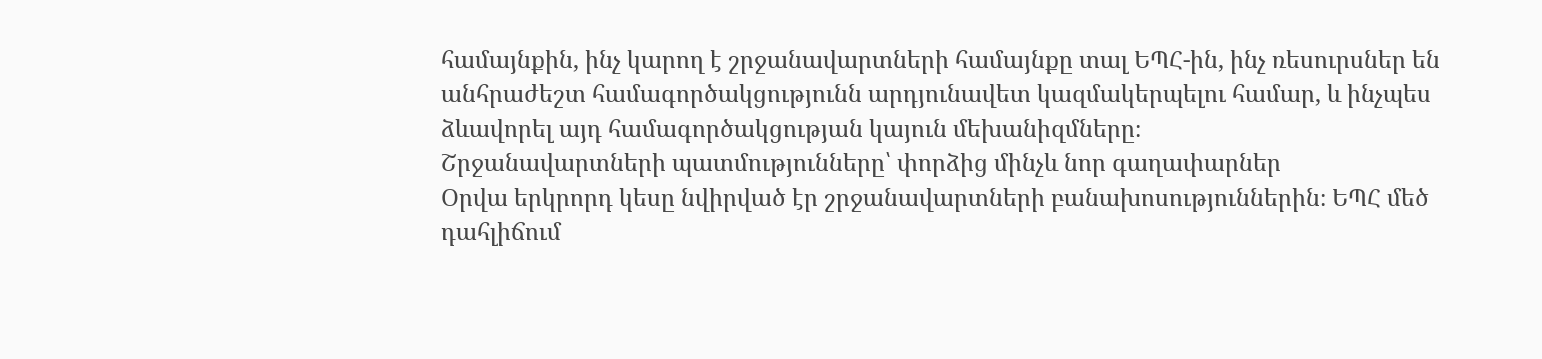համայնքին, ինչ կարող է շրջանավարտների համայնքը տալ ԵՊՀ-ին, ինչ ռեսուրսներ են անհրաժեշտ համագործակցությունն արդյունավետ կազմակերպելու համար, և ինչպես ձևավորել այդ համագործակցության կայուն մեխանիզմները։
Շրջանավարտների պատմությունները՝ փորձից մինչև նոր գաղափարներ
Օրվա երկրորդ կեսը նվիրված էր շրջանավարտների բանախոսություններին։ ԵՊՀ մեծ դահլիճում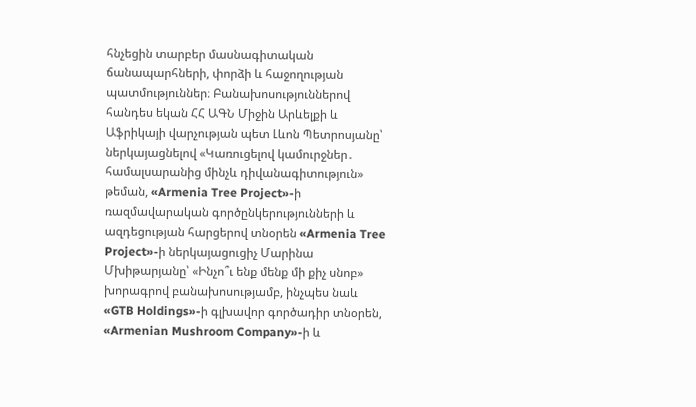հնչեցին տարբեր մասնագիտական ճանապարհների, փորձի և հաջողության պատմություններ։ Բանախոսություններով հանդես եկան ՀՀ ԱԳՆ Միջին Արևելքի և Աֆրիկայի վարչության պետ Լևոն Պետրոսյանը՝ ներկայացնելով «Կառուցելով կամուրջներ․ համալսարանից մինչև դիվանագիտություն» թեման, «Armenia Tree Project»-ի ռազմավարական գործընկերությունների և ազդեցության հարցերով տնօրեն «Armenia Tree Project»-ի ներկայացուցիչ Մարինա Մխիթարյանը՝ «Ինչո՞ւ ենք մենք մի քիչ սնոբ» խորագրով բանախոսությամբ, ինչպես նաև «GTB Holdings»-ի գլխավոր գործադիր տնօրեն, «Armenian Mushroom Company»-ի և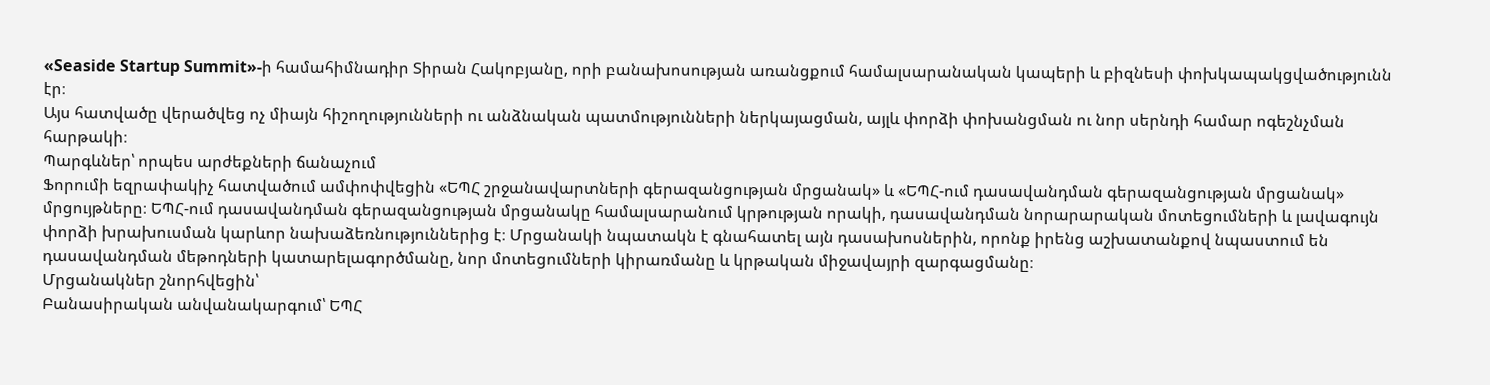«Seaside Startup Summit»-ի համահիմնադիր Տիրան Հակոբյանը, որի բանախոսության առանցքում համալսարանական կապերի և բիզնեսի փոխկապակցվածությունն էր։
Այս հատվածը վերածվեց ոչ միայն հիշողությունների ու անձնական պատմությունների ներկայացման, այլև փորձի փոխանցման ու նոր սերնդի համար ոգեշնչման հարթակի։
Պարգևներ՝ որպես արժեքների ճանաչում
Ֆորումի եզրափակիչ հատվածում ամփոփվեցին «ԵՊՀ շրջանավարտների գերազանցության մրցանակ» և «ԵՊՀ-ում դասավանդման գերազանցության մրցանակ» մրցույթները։ ԵՊՀ-ում դասավանդման գերազանցության մրցանակը համալսարանում կրթության որակի, դասավանդման նորարարական մոտեցումների և լավագույն փորձի խրախուսման կարևոր նախաձեռնություններից է։ Մրցանակի նպատակն է գնահատել այն դասախոսներին, որոնք իրենց աշխատանքով նպաստում են դասավանդման մեթոդների կատարելագործմանը, նոր մոտեցումների կիրառմանը և կրթական միջավայրի զարգացմանը։
Մրցանակներ շնորհվեցին՝
Բանասիրական անվանակարգում՝ ԵՊՀ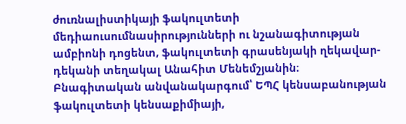ժուռնալիստիկայի ֆակուլտետի մեդիաուսումնասիրությունների ու նշանագիտության ամբիոնի դոցենտ, ֆակուլտետի գրասենյակի ղեկավար-դեկանի տեղակալ Անահիտ Մենեմշյանին։
Բնագիտական անվանակարգում՝ ԵՊՀ կենսաբանության ֆակուլտետի կենսաքիմիայի,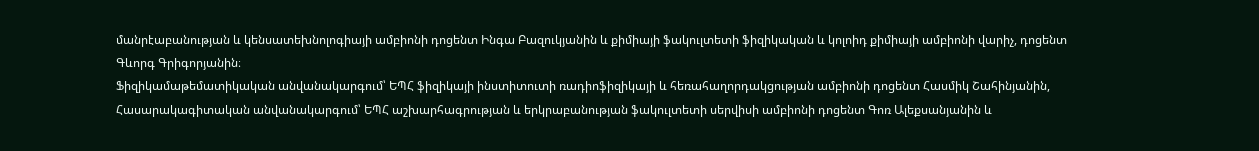մանրէաբանության և կենսատեխնոլոգիայի ամբիոնի դոցենտ Ինգա Բազուկյանին և քիմիայի ֆակուլտետի ֆիզիկական և կոլոիդ քիմիայի ամբիոնի վարիչ, դոցենտ Գևորգ Գրիգորյանին։
Ֆիզիկամաթեմատիկական անվանակարգում՝ ԵՊՀ ֆիզիկայի ինստիտուտի ռադիոֆիզիկայի և հեռահաղորդակցության ամբիոնի դոցենտ Հասմիկ Շահինյանին,
Հասարակագիտական անվանակարգում՝ ԵՊՀ աշխարհագրության և երկրաբանության ֆակուլտետի սերվիսի ամբիոնի դոցենտ Գոռ Ալեքսանյանին և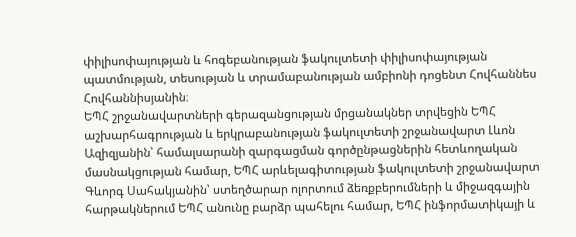փիլիսոփայության և հոգեբանության ֆակուլտետի փիլիսոփայության պատմության, տեսության և տրամաբանության ամբիոնի դոցենտ Հովհաննես Հովհաննիսյանին։
ԵՊՀ շրջանավարտների գերազանցության մրցանակներ տրվեցին ԵՊՀ աշխարհագրության և երկրաբանության ֆակուլտետի շրջանավարտ Լևոն Ազիզյանին՝ համալսարանի զարգացման գործընթացներին հետևողական մասնակցության համար, ԵՊՀ արևելագիտության ֆակուլտետի շրջանավարտ Գևորգ Սահակյանին՝ ստեղծարար ոլորտում ձեռքբերումների և միջազգային հարթակներում ԵՊՀ անունը բարձր պահելու համար, ԵՊՀ ինֆորմատիկայի և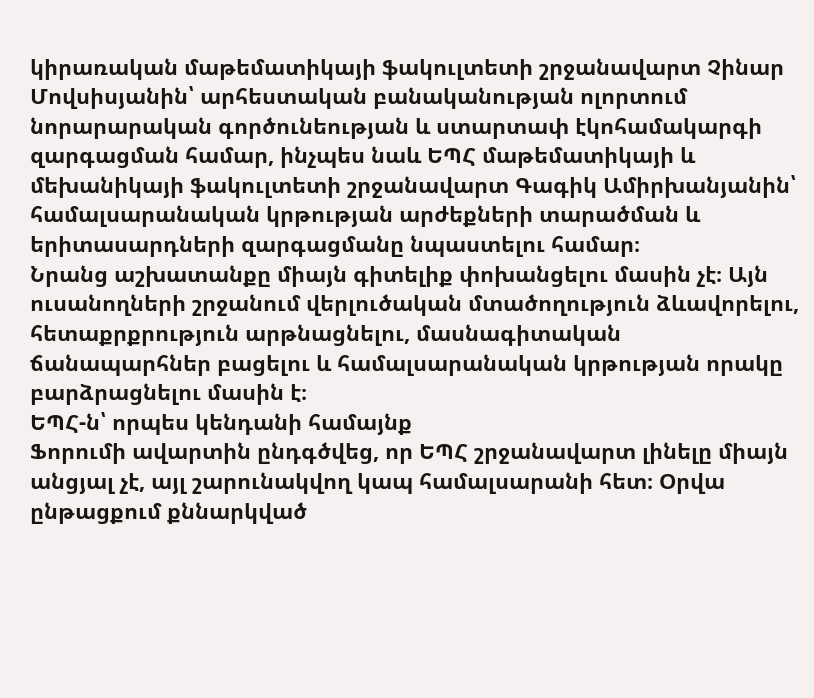կիրառական մաթեմատիկայի ֆակուլտետի շրջանավարտ Չինար Մովսիսյանին՝ արհեստական բանականության ոլորտում նորարարական գործունեության և ստարտափ էկոհամակարգի զարգացման համար, ինչպես նաև ԵՊՀ մաթեմատիկայի և մեխանիկայի ֆակուլտետի շրջանավարտ Գագիկ Ամիրխանյանին՝ համալսարանական կրթության արժեքների տարածման և երիտասարդների զարգացմանը նպաստելու համար։
Նրանց աշխատանքը միայն գիտելիք փոխանցելու մասին չէ։ Այն ուսանողների շրջանում վերլուծական մտածողություն ձևավորելու, հետաքրքրություն արթնացնելու, մասնագիտական ճանապարհներ բացելու և համալսարանական կրթության որակը բարձրացնելու մասին է։
ԵՊՀ-ն՝ որպես կենդանի համայնք
Ֆորումի ավարտին ընդգծվեց, որ ԵՊՀ շրջանավարտ լինելը միայն անցյալ չէ, այլ շարունակվող կապ համալսարանի հետ։ Օրվա ընթացքում քննարկված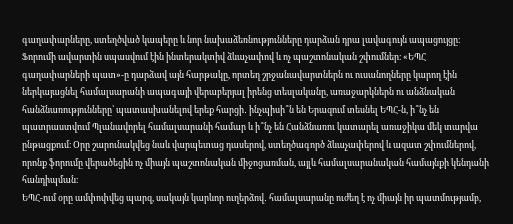գաղափարները, ստեղծված կապերը և նոր նախաձեռնությունները դարձան դրա լավագույն ապացույցը։
Ֆորումի ավարտին սպասվում էին ինտերակտիվ ձևաչափով և ոչ պաշտոնական շփումներ։ «ԵՊՀ գաղափարների պատ»-ը դարձավ այն հարթակը, որտեղ շրջանավարտներն ու ուսանողները կարող էին ներկայացնել համալսարանի ապագայի վերաբերյալ իրենց տեսլականը, առաջարկներն ու անձնական հանձնառությունները՝ պատասխանելով երեք հարցի․ ինչպիսի՞ն են Երազում տեսնել ԵՊՀ-ն, ի՞նչ են պատրաստվում Պլանավորել համալսարանի համար և ի՞նչ են Հանձնառու կատարել առաջիկա մեկ տարվա ընթացքում։ Օրը շարունակվեց նաև վարպետաց դասերով, ստեղծագործ ձևաչափերով և ազատ շփումներով, որոնք ֆորումը վերածեցին ոչ միայն պաշտոնական միջոցառման, այլև համալսարանական համայնքի կենդանի հանդիպման։
ԵՊՀ-ում օրը ամփոփվեց պարզ, սակայն կարևոր ուղերձով․ համալսարանը ուժեղ է ոչ միայն իր պատմությամբ,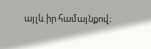այլև իր համայնքով։